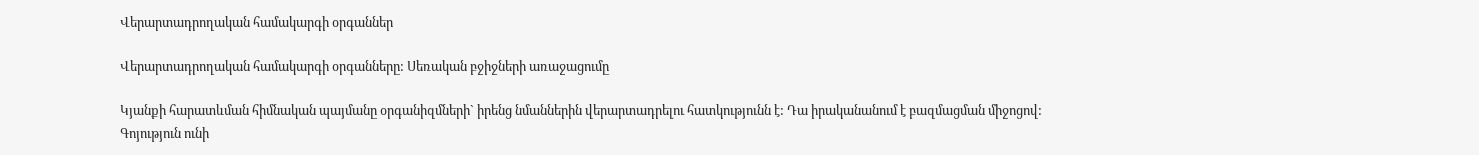Վերարտադրողական համակարգի օրգաններ

Վերարտադրողական համակարգի օրգանները: Սեռական բջիջների առաջացումը

Կյանքի հարատևման հիմնական պայմանը օրգանիզմների` իրենց նմաններին վերարտադրելու հատկությունն է: Դա իրականանում է բազմացման միջոցով: Գոյություն ունի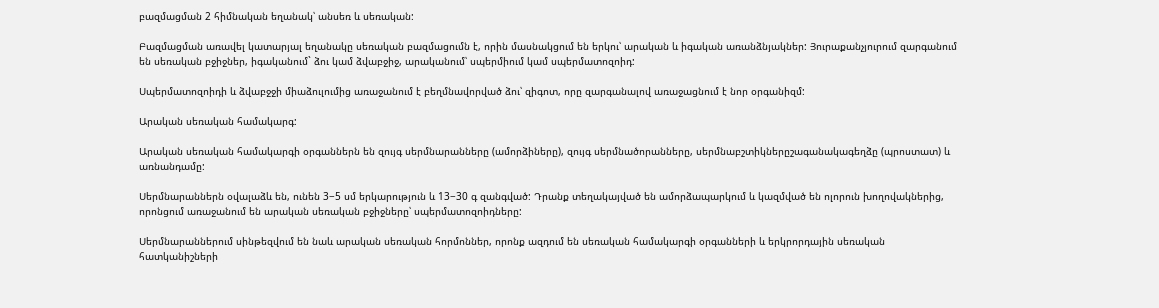բազմացման 2 հիմնական եղանակ՝ անսեռ և սեռական:

Բազմացման առավել կատարյալ եղանակը սեռական բազմացումն է, որին մասնակցում են երկու՝ արական և իգական առանձնյակներ: Յուրաքանչյուրում զարգանում են սեռական բջիջներ, իգականում` ձու կամ ձվաբջիջ, արականում՝ սպերմիում կամ սպերմատոզոիդ:

Սպերմատոզոիդի և ձվաբջջի միաձուլումից առաջանում է բեղմնավորված ձու՝ զիգոտ, որը զարգանալով առաջացնում է նոր օրգանիզմ:

Արական սեռական համակարգ:

Արական սեռական համակարգի օրգաններն են զույգ սերմնարանները (ամորձիները), զույգ սերմնածորանները, սերմնաբշտիկներըշագանակագեղձը (պրոստատ) և առնանդամը:

Սերմնարաններն օվալաձև են, ունեն 3−5 սմ երկարություն և 13−30 գ զանգված: Դրանք տեղակայված են ամորձապարկում և կազմված են ոլորուն խողովակներից, որոնցում առաջանում են արական սեռական բջիջները՝ սպերմատոզոիդները:

Սերմնարաններում սինթեզվում են նաև արական սեռական հորմոններ, որոնք ազդում են սեռական համակարգի օրգանների և երկրորդային սեռական հատկանիշների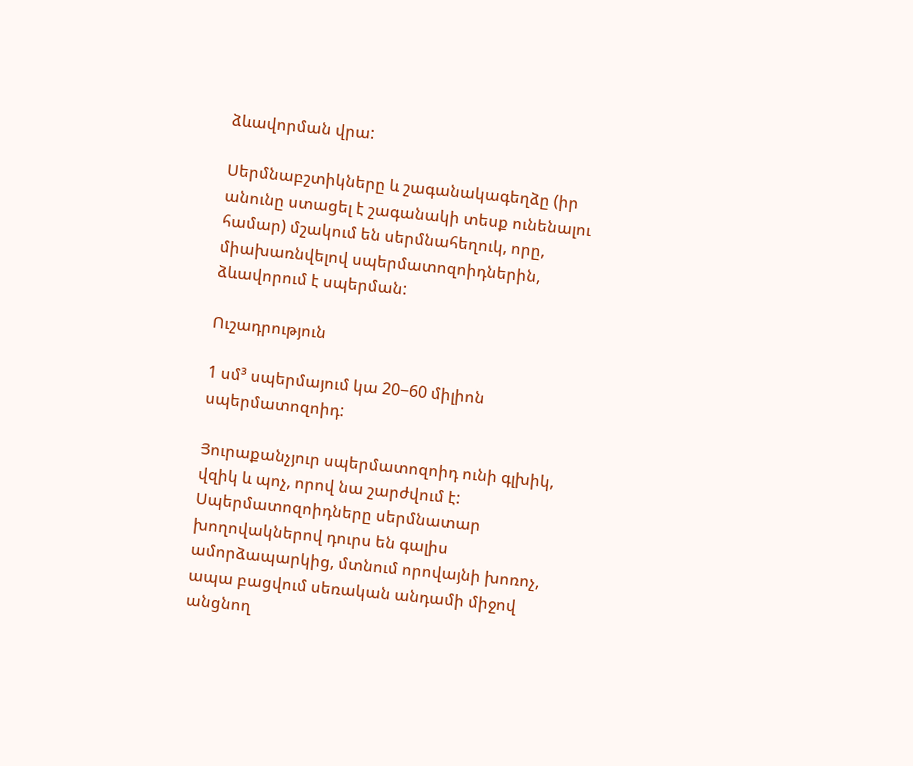ձևավորման վրա:

Սերմնաբշտիկները և շագանակագեղձը (իր անունը ստացել է շագանակի տեսք ունենալու համար) մշակում են սերմնահեղուկ, որը, միախառնվելով սպերմատոզոիդներին, ձևավորում է սպերման:

Ուշադրություն

1 սմ³ սպերմայում կա 20−60 միլիոն սպերմատոզոիդ:

Յուրաքանչյուր սպերմատոզոիդ ունի գլխիկ, վզիկ և պոչ, որով նա շարժվում է: Սպերմատոզոիդները սերմնատար խողովակներով դուրս են գալիս ամորձապարկից, մտնում որովայնի խոռոչ, ապա բացվում սեռական անդամի միջով անցնող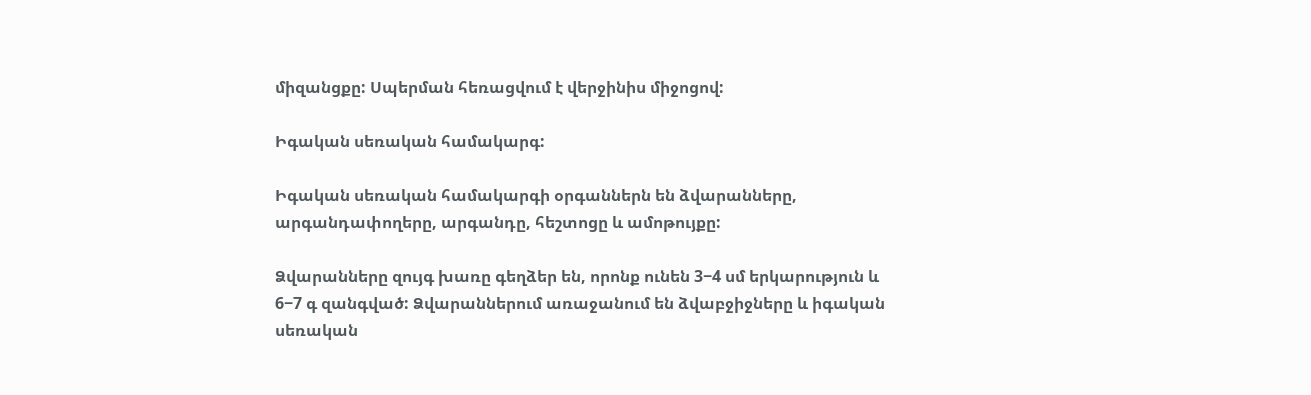միզանցքը: Սպերման հեռացվում է վերջինիս միջոցով:

Իգական սեռական համակարգ:

Իգական սեռական համակարգի օրգաններն են ձվարանները, արգանդափողերը, արգանդը, հեշտոցը և ամոթույքը:

Ձվարանները զույգ խառը գեղձեր են, որոնք ունեն 3−4 սմ երկարություն և 6−7 գ զանգված: Ձվարաններում առաջանում են ձվաբջիջները և իգական սեռական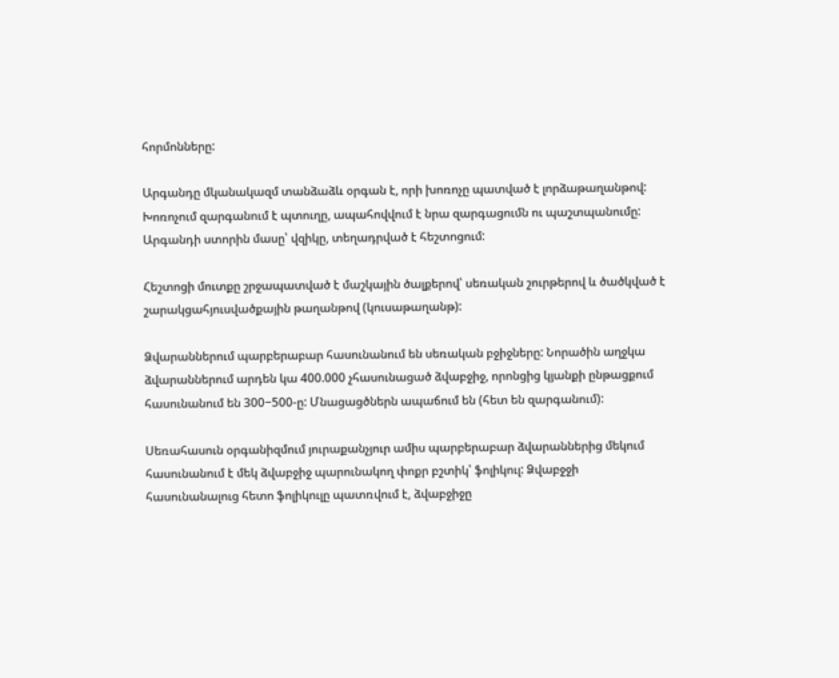հորմոնները:

Արգանդը մկանակազմ տանձաձև օրգան է, որի խոռոչը պատված է լորձաթաղանթով: Խոռոչում զարգանում է պտուղը, ապահովվում է նրա զարգացումն ու պաշտպանումը: Արգանդի ստորին մասը՝ վզիկը, տեղադրված է հեշտոցում:

Հեշտոցի մուտքը շրջապատված է մաշկային ծալքերով՝ սեռական շուրթերով և ծածկված է շարակցահյուսվածքային թաղանթով (կուսաթաղանթ):

Ձվարաններում պարբերաբար հասունանում են սեռական բջիջները: Նորածին աղջկա ձվարաններում արդեն կա 400.000 չհասունացած ձվաբջիջ, որոնցից կյանքի ընթացքում հասունանում են 300−500-ը: Մնացացծներն ապաճում են (հետ են զարգանում):

Սեռահասուն օրգանիզմում յուրաքանչյուր ամիս պարբերաբար ձվարաններից մեկում հասունանում է մեկ ձվաբջիջ պարունակող փոքր բշտիկ՝ ֆոլիկուլ: Ձվաբջջի հասունանալուց հետո ֆոլիկուլը պատռվում է, ձվաբջիջը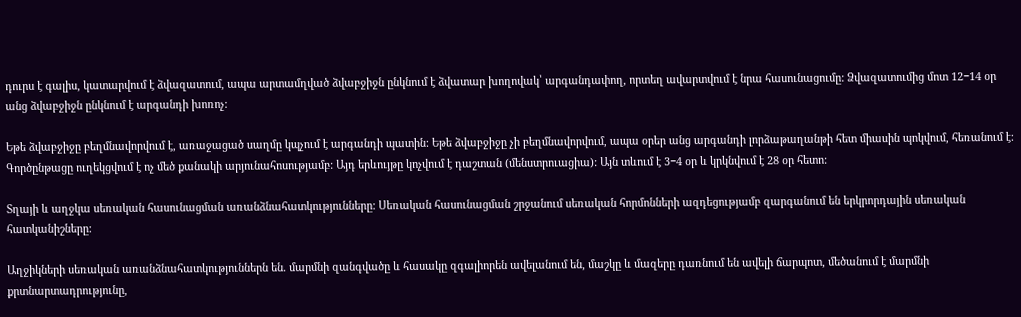դուրս է գալիս, կատարվում է ձվազատում, ապա արտամղված ձվաբջիջն ընկնում է ձվատար խողովակ՝ արգանդափող, որտեղ ավարտվում է նրա հասունացումը: Ձվազատումից մոտ 12−14 օր անց ձվաբջիջն ընկնում է արգանդի խոռոչ:

Եթե ձվաբջիջը բեղմնավորվում է, առաջացած սաղմը կպչում է արգանդի պատին: Եթե ձվաբջիջը չի բեղմնավորվում, ապա օրեր անց արգանդի լորձաթաղանթի հետ միասին պոկվում, հեռանում է: Գործընթացը ուղեկցվում է ոչ մեծ քանակի արյունահոսությամբ: Այդ երևույթը կոչվում է դաշտան (մենստրուացիա): Այն տևում է 3−4 օր և կրկնվում է 28 օր հետո:

Տղայի և աղջկա սեռական հասունացման առանձնահատկությունները: Սեռական հասունացման շրջանում սեռական հորմոնների ազդեցությամբ զարգանում են երկրորդային սեռական հատկանիշները:

Աղջիկների սեռական առանձնահատկություններն են. մարմնի զանգվածը և հասակը զգալիորեն ավելանում են, մաշկը և մազերը դառնում են ավելի ճարպոտ, մեծանում է մարմնի քրտնարտադրությունը,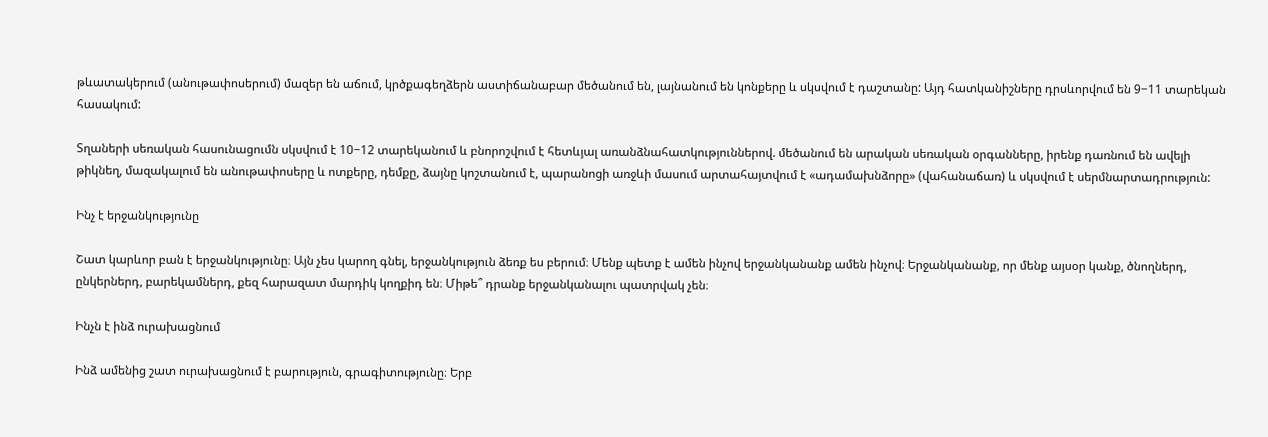թևատակերում (անութափոսերում) մազեր են աճում, կրծքագեղձերն աստիճանաբար մեծանում են, լայնանում են կոնքերը և սկսվում է դաշտանը: Այդ հատկանիշները դրսևորվում են 9−11 տարեկան հասակում:

Տղաների սեռական հասունացումն սկսվում է 10−12 տարեկանում և բնորոշվում է հետևյալ առանձնահատկություններով. մեծանում են արական սեռական օրգանները, իրենք դառնում են ավելի թիկնեղ, մազակալում են անութափոսերը և ոտքերը, դեմքը, ձայնը կոշտանում է, պարանոցի առջևի մասում արտահայտվում է «ադամախնձորը» (վահանաճառ) և սկսվում է սերմնարտադրություն:

Ինչ է երջանկությունը

Շատ կարևոր բան է երջանկությունը։ Այն չես կարող գնել, երջանկություն ձեռք ես բերում։ Մենք պետք է ամեն ինչով երջանկանանք ամեն ինչով։ Երջանկանանք, որ մենք այսօր կանք, ծնողներդ, ընկերներդ, բարեկամներդ, քեզ հարազատ մարդիկ կողքիդ են։ Միթե՞ դրանք երջանկանալու պատրվակ չեն։

Ինչն է ինձ ուրախացնում

Ինձ ամենից շատ ուրախացնում է բարություն, գրագիտությունը։ Երբ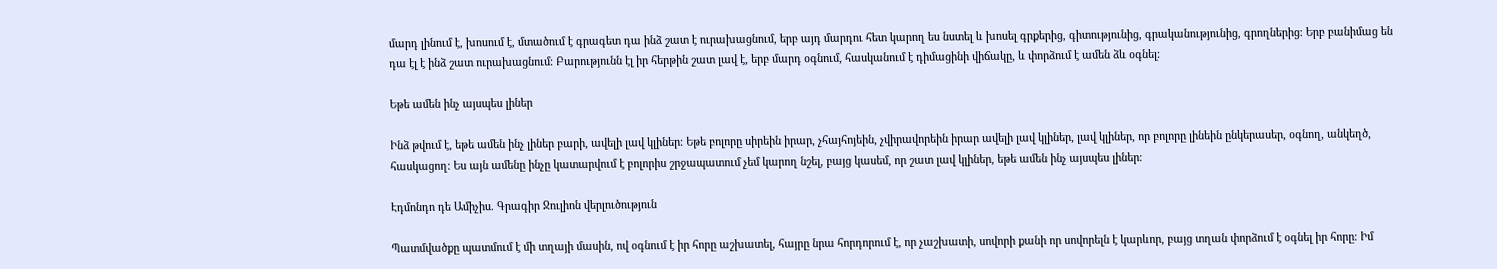մարդ լինում է, խոսում է, մտածում է գրագետ դա ինձ շատ է ուրախացնում, երբ այդ մարդու հետ կարող ես նստել և խոսել գրքերից, գիտությունից, գրականությունից, գրողներից։ Երբ բանիմաց են դա էլ է ինձ շատ ուրախացնում։ Բարությունն էլ իր հերթին շատ լավ է, երբ մարդ օգնում, հասկանում է դիմացինի վիճակը, և փորձում է ամեն ձև օգնել։

Եթե ամեն ինչ այսպես լիներ

Ինձ թվում է, եթե ամեն ինչ լիներ բարի, ավելի լավ կլիներ։ Եթե բոլորը սիրեին իրար, չհայհոյեին, չվիրավորեին իրար ավելի լավ կլիներ, լավ կլիներ, որ բոլորը լինեին ընկերասեր, օգնող, անկեղծ, հասկացող։ Ես այն ամենը ինչը կատարվում է բոլորիս շրջապատում չեմ կարող նշել, բայց կասեմ, որ շատ լավ կլիներ, եթե ամեն ինչ այսպես լիներ։

Էդմոնդո դե Ամիչիս. Գրագիր Ջուլիոն վերլուծություն

Պատմվածքը պատմում է մի տղայի մասին, ով օգնում է իր հորը աշխատել, հայրը նրա հորդորում է, որ չաշխատի, սովորի քանի որ սովորելն է կարևոր, բայց տղան փորձում է օգնել իր հորը։ Իմ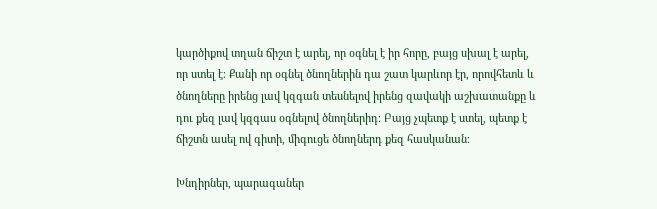կարծիքով տղան ճիշտ է արել, որ օգնել է իր հորը, բայց սխալ է արել, որ ստել է։ Քանի որ օգնել ծնողներին դա շատ կարևոր էր, որովհետև և ծնողները իրենց լավ կզգան տեսնելով իրենց զավակի աշխատանքը և դու քեզ լավ կզգաս օգնելով ծնողներիդ։ Բայց չպետք է ստել, պետք է ճիշտն ասել ով գիտի, միգուցե ծնողներդ քեզ հասկանան։

Խնդիրներ, պարագաներ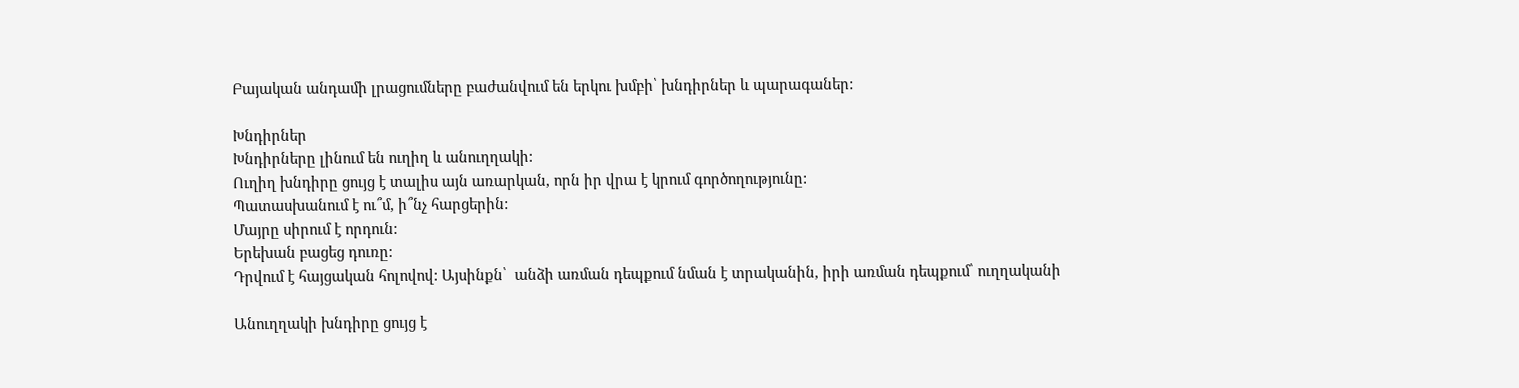Բայական անդամի լրացումները բաժանվում են երկու խմբի՝ խնդիրներ և պարագաներ:

Խնդիրներ
Խնդիրները լինում են ուղիղ և անուղղակի:
Ուղիղ խնդիրը ցույց է տալիս այն առարկան, որն իր վրա է կրում գործողությունը:
Պատասխանում է ու՞մ, ի՞նչ հարցերին:
Մայրը սիրում է որդուն:
Երեխան բացեց դուռը:
Դրվում է հայցական հոլովով: Այսինքն՝  անձի առման դեպքում նման է տրականին, իրի առման դեպքում՝ ուղղականի

Անուղղակի խնդիրը ցույց է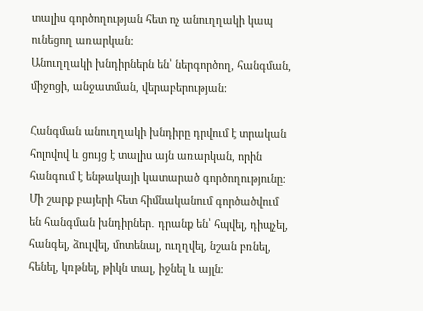տալիս գործողության հետ ոչ անուղղակի կապ ունեցող առարկան:
Անուղղակի խնդիրներն են՝ ներգործող, հանգման, միջոցի, անջատման, վերաբերության:

Հանգման անուղղակի խնդիրը դրվում է տրական հոլովով և ցույց է տալիս այն առարկան, որին հանգում է ենթակայի կատարած գործողությունը։ Մի շարք բայերի հետ հիմնականում գործածվում են հանգման խնդիրներ․ դրանք են՝ հպվել, դիպչել, հանգել, ձուլվել, մոտենալ, ուղղվել, նշան բռնել, հենել, կռթնել, թիկն տալ, իջնել և այլն։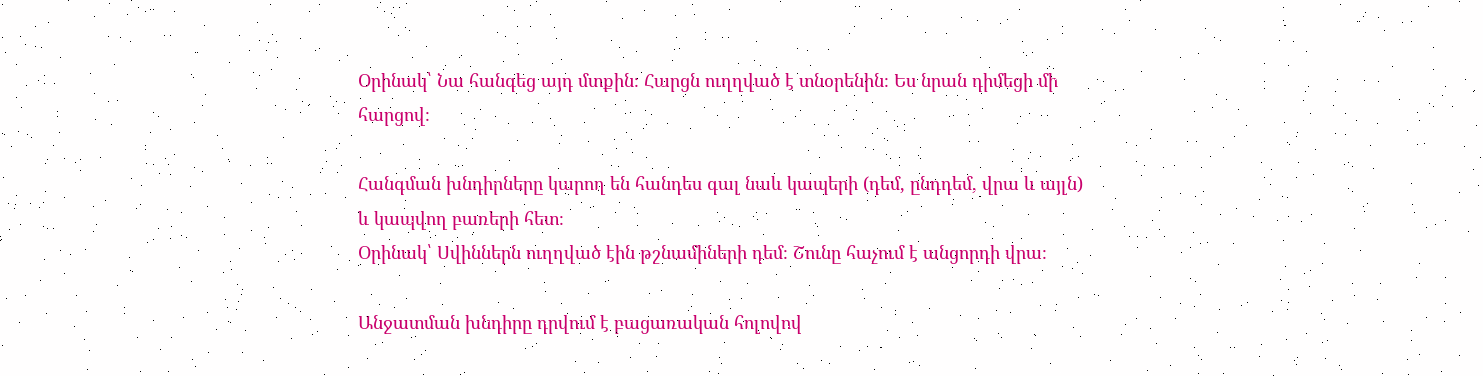Օրինակ՝ Նա հանգեց այդ մտքին։ Հարցն ուղղված է տնօրենին։ Ես նրան դիմեցի մի հարցով։

Հանգման խնդիրները կարող են հանդես գալ նաև կապերի (դեմ, ընդդեմ, վրա և այլն) և կապվող բառերի հետ։
Օրինակ՝ Սվիններն ուղղված էին թշնամիների դեմ։ Շունը հաչում է անցորդի վրա։

Անջատման խնդիրը դրվում է բացառական հոլովով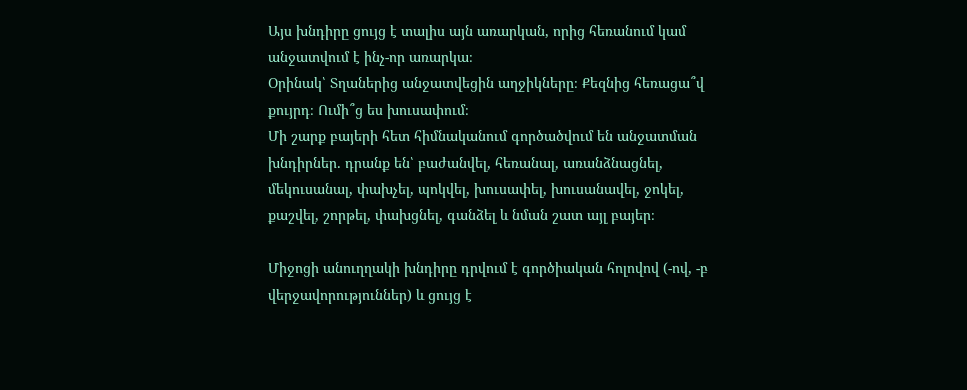Այս խնդիրը ցույց է տալիս այն առարկան, որից հեռանում կամ անջատվում է ինչ-որ առարկա։
Օրինակ՝ Տղաներից անջատվեցին աղջիկները։ Քեզնից հեռացա՞վ քույրդ։ Ումի՞ց ես խուսափում։
Մի շարք բայերի հետ հիմնականում գործածվում են անջատման խնդիրներ․ դրանք են՝ բաժանվել, հեռանալ, առանձնացնել, մեկուսանալ, փախչել, պոկվել, խուսափել, խուսանավել, ջոկել, քաշվել, շորթել, փախցնել, գանձել և նման շատ այլ բայեր։

Միջոցի անուղղակի խնդիրը դրվում է գործիական հոլովով (-ով, -բ վերջավորություններ) և ցույց է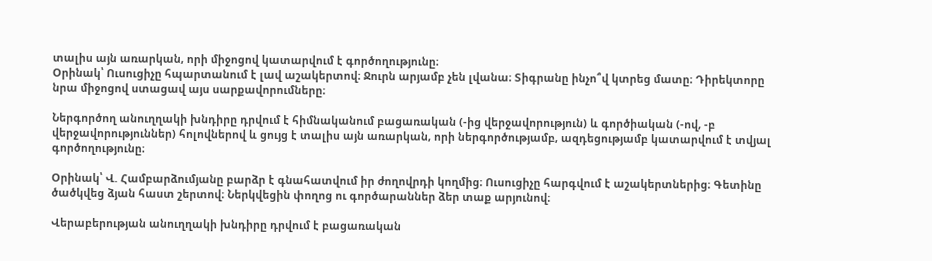տալիս այն առարկան, որի միջոցով կատարվում է գործողությունը։
Օրինակ՝ Ուսուցիչը հպարտանում է լավ աշակերտով։ Ջուրն արյամբ չեն լվանա։ Տիգրանը ինչո՞վ կտրեց մատը։ Դիրեկտորը նրա միջոցով ստացավ այս սարքավորումները։

Ներգործող անուղղակի խնդիրը դրվում է հիմնականում բացառական (-ից վերջավորություն) և գործիական (-ով, -բ վերջավորություններ) հոլովներով և ցույց է տալիս այն առարկան, որի ներգործությամբ, ազդեցությամբ կատարվում է տվյալ գործողությունը։

Օրինակ՝ Վ. Համբարձումյանը բարձր է գնահատվում իր ժողովրդի կողմից։ Ուսուցիչը հարգվում է աշակերտներից։ Գետինը ծածկվեց ձյան հաստ շերտով։ Ներկվեցին փողոց ու գործարաններ ձեր տաք արյունով։

Վերաբերության անուղղակի խնդիրը դրվում է բացառական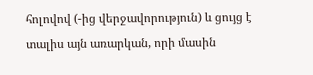հոլովով (-ից վերջավորություն) և ցույց է տալիս այն առարկան, որի մասին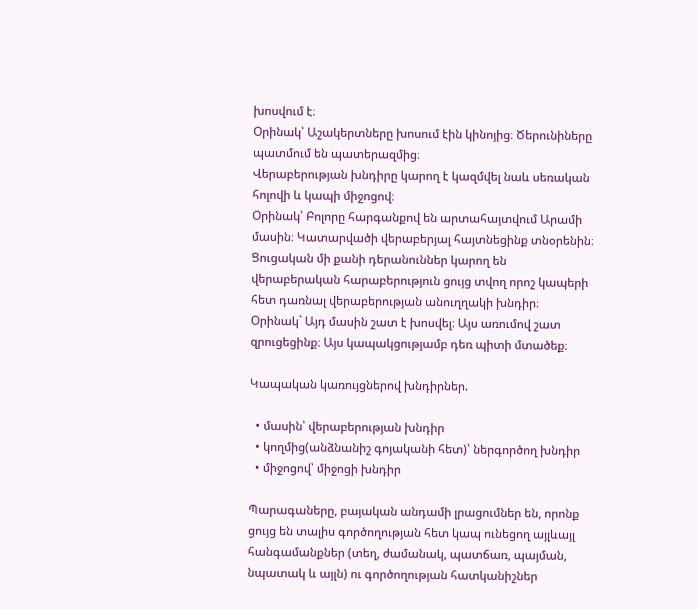խոսվում է։
Օրինակ՝ Աշակերտները խոսում էին կինոյից։ Ծերունիները պատմում են պատերազմից։
Վերաբերության խնդիրը կարող է կազմվել նաև սեռական հոլովի և կապի միջոցով։
Օրինակ՝ Բոլորը հարգանքով են արտահայտվում Արամի մասին։ Կատարվածի վերաբերյալ հայտնեցինք տնօրենին։
Ցուցական մի քանի դերանուններ կարող են վերաբերական հարաբերություն ցույց տվող որոշ կապերի հետ դառնալ վերաբերության անուղղակի խնդիր։
Օրինակ` Այդ մասին շատ է խոսվել։ Այս առումով շատ զրուցեցինք։ Այս կապակցությամբ դեռ պիտի մտածեք։

Կապական կառույցներով խնդիրներ.

  • մասին՝ վերաբերության խնդիր
  • կողմից(անձնանիշ գոյականի հետ)՝ ներգործող խնդիր
  • միջոցով՝ միջոցի խնդիր

Պարագաները, բայական անդամի լրացումներ են, որոնք ցույց են տալիս գործողության հետ կապ ունեցող այլևայլ հանգամանքներ (տեղ, ժամանակ, պատճառ, պայման, նպատակ և այլն) ու գործողության հատկանիշներ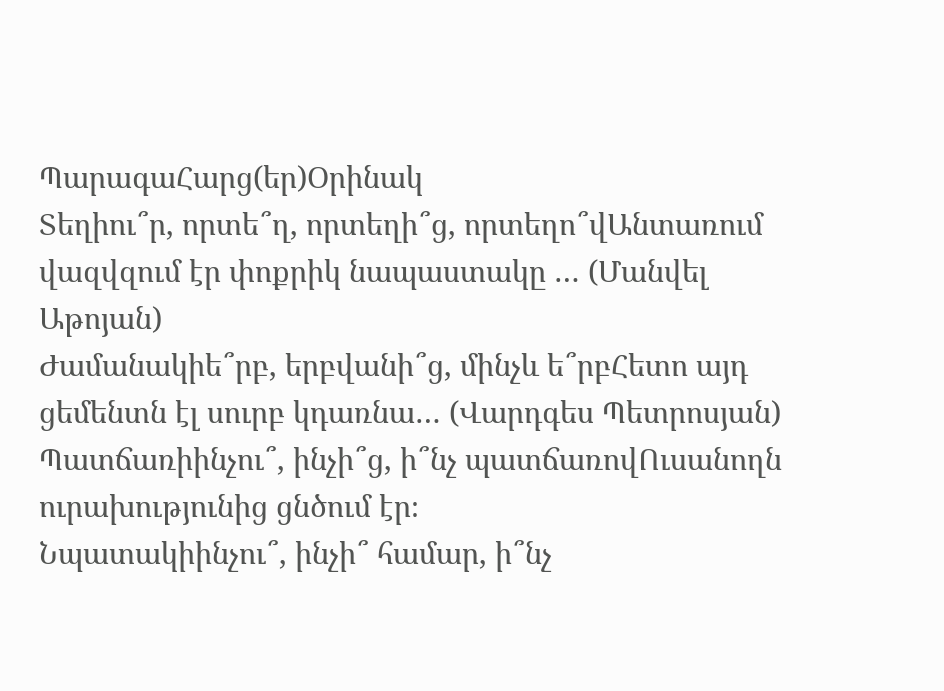ՊարագաՀարց(եր)Օրինակ
Տեղիու՞ր, որտե՞ղ, որտեղի՞ց, որտեղո՞վԱնտառում վազվզում էր փոքրիկ նապաստակը … (Մանվել Աթոյան)
Ժամանակիե՞րբ, երբվանի՞ց, մինչև ե՞րբՀետո այդ ցեմենտն էլ սուրբ կդառնա… (Վարդգես Պետրոսյան)
Պատճառիինչու՞, ինչի՞ց, ի՞նչ պատճառովՈւսանողն ուրախությունից ցնծում էր։
Նպատակիինչու՞, ինչի՞ համար, ի՞նչ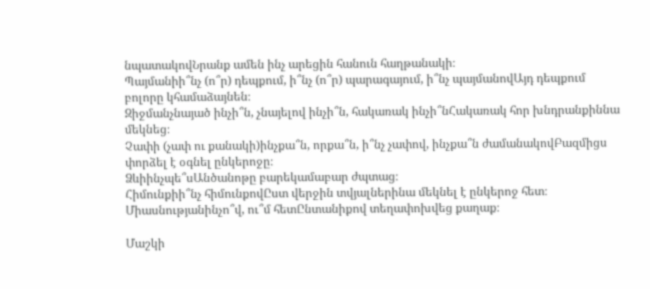նպատակովՆրանք ամեն ինչ արեցին հանուն հաղթանակի։
Պայմանիի՞նչ (ո՞ր) դեպքում, ի՞նչ (ո՞ր) պարագայում, ի՞նչ պայմանովԱյդ դեպքում բոլորը կհամաձայնեն։
Զիջմանչնայած ինչի՞ն, չնայելով ինչի՞ն, հակառակ ինչի՞նՀակառակ հոր խնդրանքիննա մեկնեց։
Չափի (չափ ու քանակի)ինչքա՞ն, որքա՞ն, ի՞նչ չափով, ինչքա՞ն ժամանակովԲազմիցս փորձել է օգնել ընկերոջը։
Ձևիինչպե՞սԱնծանոթը բարեկամաբար ժպտաց։
Հիմունքիի՞նչ հիմունքովԸստ վերջին տվյալներինա մեկնել է ընկերոջ հետ։
Միասնությանինչո՞վ, ու՞մ հետԸնտանիքով տեղափոխվեց քաղաք։

Մաշկի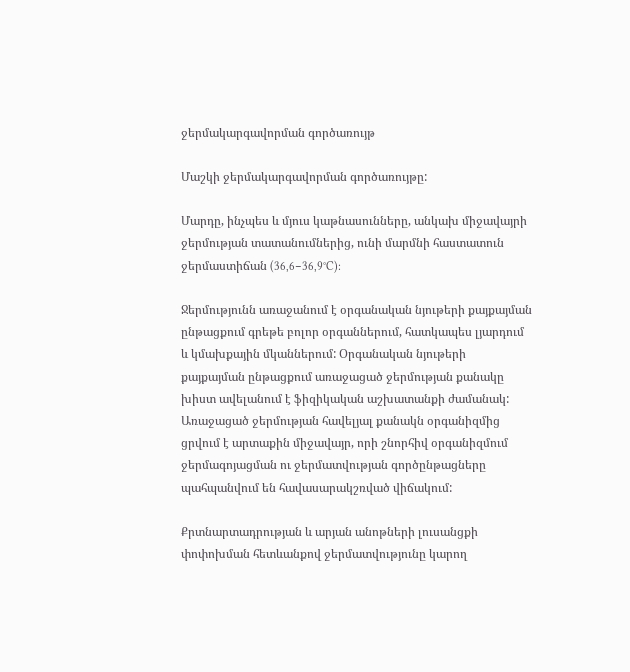ջերմակարգավորման գործառույթ

Մաշկի ջերմակարգավորման գործառույթը:

Մարդը, ինչպես և մյուս կաթնասունները, անկախ միջավայրի ջերմության տատանումներից, ունի մարմնի հաստատուն ջերմաստիճան (36,6−36,9°C):

Ջերմությունն առաջանում է օրգանական նյութերի քայքայման ընթացքում գրեթե բոլոր օրգաններում, հատկապես լյարդում և կմախքային մկաններում: Օրգանական նյութերի քայքայման ընթացքում առաջացած ջերմության քանակը խիստ ավելանում է ֆիզիկական աշխատանքի ժամանակ: Առաջացած ջերմության հավելյալ քանակն օրգանիզմից ցրվում է արտաքին միջավայր, որի շնորհիվ օրգանիզմում ջերմագոյացման ու ջերմատվության գործընթացները պահպանվում են հավասարակշռված վիճակում:

Քրտնարտադրության և արյան անոթների լուսանցքի փոփոխման հետևանքով ջերմատվությունը կարող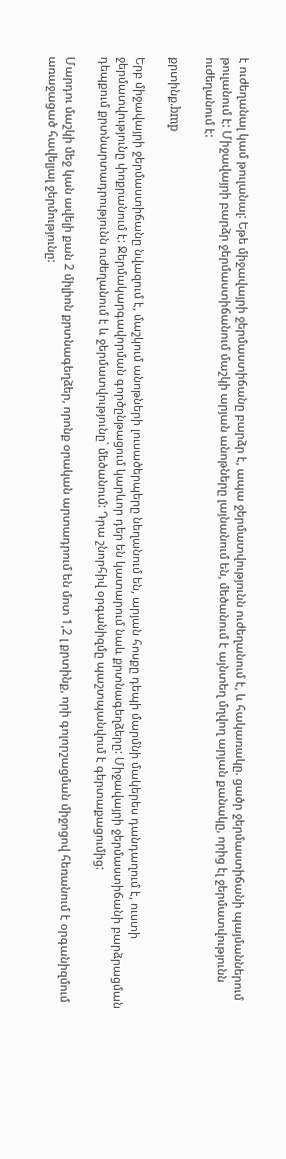է ուժեղանալ կամ թուլանալ: Եթե միջավայրի ջերմաստիճանը բարձր է, ապա ջերմատվությունն ուժեղանում է, և հակառակը. ցածր ջերմաստիճանի պայմաններում թուլանում է: Միջավայրի բարձր ջերմաստիճանում մաշկի արյան անոթները լայնանում են, մեծանում է այնտեղ մղվող արյան քանակը, որից էլ ջերմատվությունն ուժեղանում է:

քրտինք.bmp

Երբ միջավայրի ջերմաստիճանը նվազում է, մաշկում անոթների լուսածերպերը նեղանում են, արյան հոսքը դեպի մարմնի մակերես դանդաղում է, ուստի ջերմատվությունը փոքրանում է: Ջերմակարգավորման գործընթացում կարևոր դեր են կատարում նաև քրտնագեղձերը: Միջավայրի ջերմաստիճանի բարձրացման դեպքում քրտնարտադրությունն ուժեղանում է և ջերմատվությունը` մեծանում: Դրա շնորհիվ օրգանիզմը պաշտպանվում է գերտաքացումից:

Մարդու մաշկի մեջ կան ավելի քան 2 միլիոն քրտնագեղձեր, որոնք օրական արտադրում են մոտ 1,2 լ քրտինք, որի գոլորշացման միջոցով հեռանում է օրգանիզմում առաջացած հավելյալ ջերմությունը: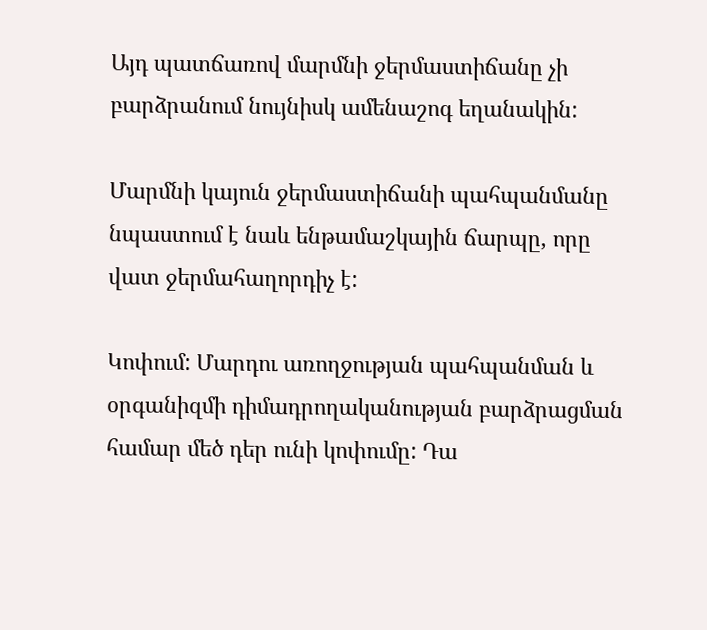Այդ պատճառով մարմնի ջերմաստիճանը չի բարձրանում նույնիսկ ամենաշոգ եղանակին:

Մարմնի կայուն ջերմաստիճանի պահպանմանը նպաստում է նաև ենթամաշկային ճարպը, որը վատ ջերմահաղորդիչ է:

Կոփում: Մարդու առողջության պահպանման և օրգանիզմի դիմադրողականության բարձրացման համար մեծ դեր ունի կոփումը: Դա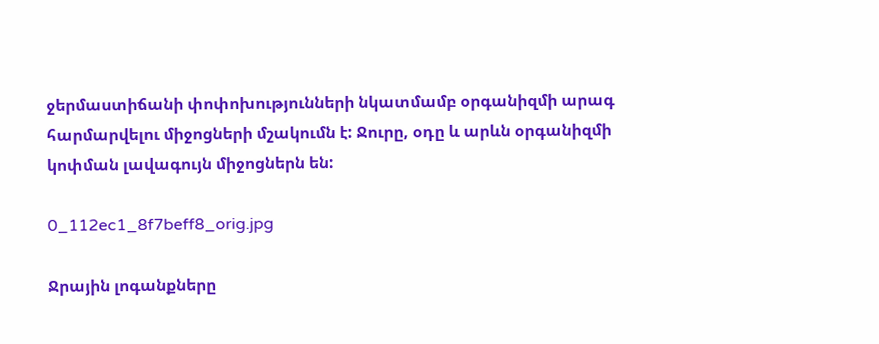ջերմաստիճանի փոփոխությունների նկատմամբ օրգանիզմի արագ հարմարվելու միջոցների մշակումն է: Ջուրը, օդը և արևն օրգանիզմի կոփման լավագույն միջոցներն են:

0_112ec1_8f7beff8_orig.jpg

Ջրային լոգանքները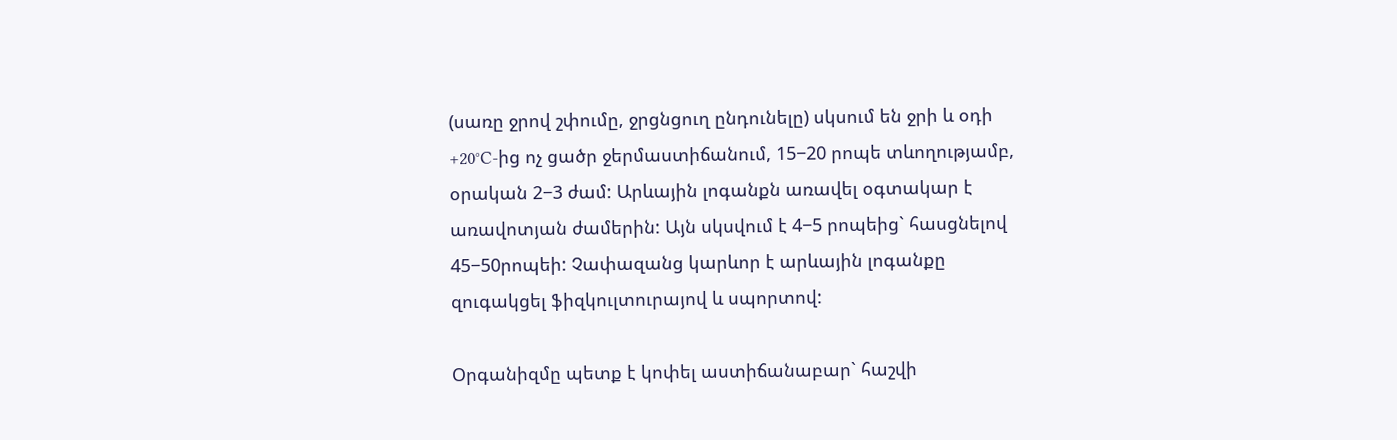(սառը ջրով շփումը, ջրցնցուղ ընդունելը) սկսում են ջրի և օդի +20°C-ից ոչ ցածր ջերմաստիճանում, 15−20 րոպե տևողությամբ, օրական 2−3 ժամ: Արևային լոգանքն առավել օգտակար է առավոտյան ժամերին: Այն սկսվում է 4−5 րոպեից` հասցնելով 45−50րոպեի: Չափազանց կարևոր է արևային լոգանքը զուգակցել ֆիզկուլտուրայով և սպորտով:

Օրգանիզմը պետք է կոփել աստիճանաբար` հաշվի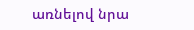առնելով նրա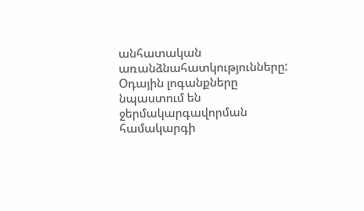անհատական առանձնահատկությունները: Օդային լոգանքները նպաստում են ջերմակարգավորման համակարգի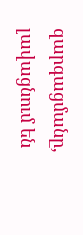զարգացմանը, լավացնում են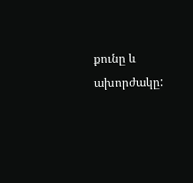քունը և ախորժակը: